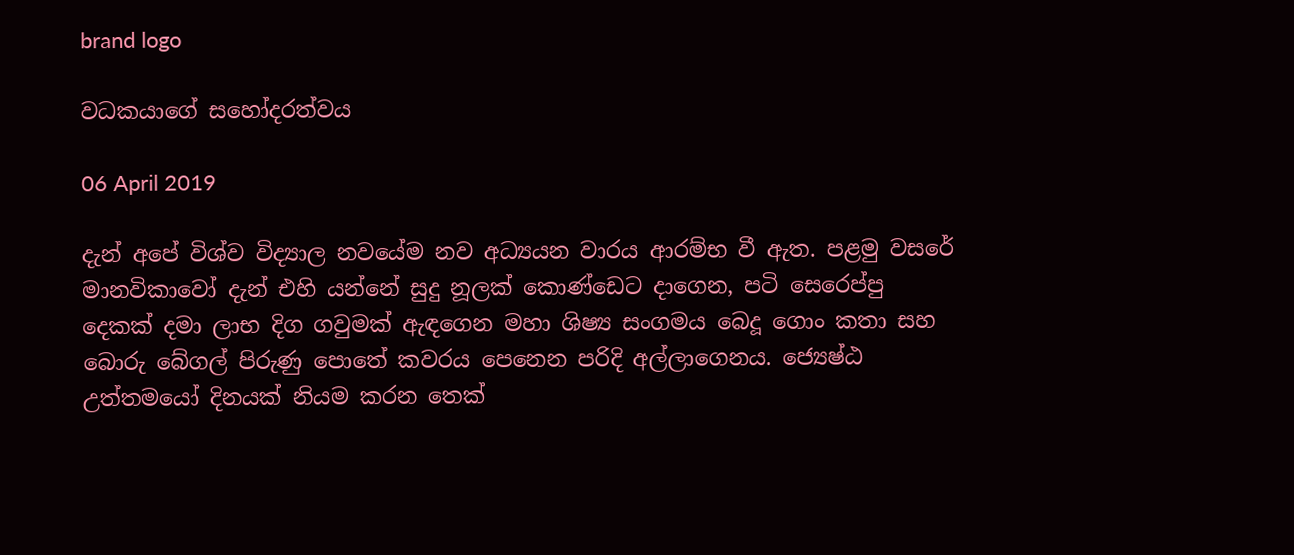brand logo

වධකයාගේ සහෝදරත්වය

06 April 2019

දැන් අපේ විශ්ව විද්‍යාල නවයේම නව අධ්‍යයන වාරය ආරම්භ වී ඇත. පළමු වසරේ මානවිකාවෝ දැන් එහි යන්නේ සුදු නූලක් කොණ්ඩෙට දාගෙන, පටි සෙරෙප්පු දෙකක් දමා ලාභ දිග ගවුමක් ඇඳගෙන මහා ශිෂ්‍ය සංගමය බෙදූ ගොං කතා සහ බොරු බේගල් පිරුණු පොතේ කවරය පෙනෙන පරිදි අල්ලාගෙනය. ජ්‍යෙෂ්ඨ උත්තමයෝ දිනයක් නියම කරන තෙක්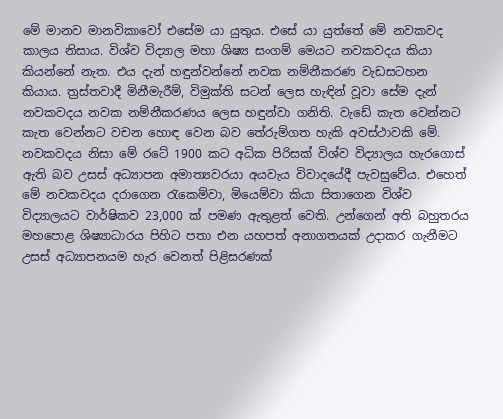මේ මානව මානවිකාවෝ එසේම යා යුතුය. එසේ යා යුත්තේ මේ නවකවද කාලය නිසාය. විශ්ව විද්‍යාල මහා ශිෂ්‍ය සංගම් මෙයට නවකවදය කියා කියන්නේ නැත. එය දැන් හඳුන්වන්නේ නවක නම්නීකරණ වැඩසටහන කියාය. ත්‍රස්තවාදී මිනීමැරීම්, විමුක්ති සටන් ලෙස හැඳින් වූවා සේම දැන් නවකවදය නවක නම්නීකරණය ලෙස හඳුන්වා ගනිති. වැඩේ කැත වෙන්නට කැත වෙන්නට වචන හොඳ වෙන බව තේරුම්ගත හැකි අවස්ථාවකි මේ. නවකවදය නිසා මේ රටේ 1900 කට අධික පිරිසක් විශ්ව විද්‍යාලය හැරගොස් ඇති බව උසස් අධ්‍යාපන අමාත්‍යවරයා අයවැය විවාදයේදී පැවසුවේය. එහෙත් මේ නවකවදය දරාගෙන රැකෙම්වා, මියෙම්වා කියා සිතාගෙන විශ්ව විද්‍යාලයට වාර්ෂිකව 23,000 ක් පමණ ඇතුළත් වෙති. උන්ගෙන් අති බහුතරය මහපොළ ශිෂ්‍යාධාරය පිහිට පතා එන යහපත් අනාගතයක් උදාකර ගැනීමට උසස් අධ්‍යාපනයම හැර වෙනත් පිළිසරණක්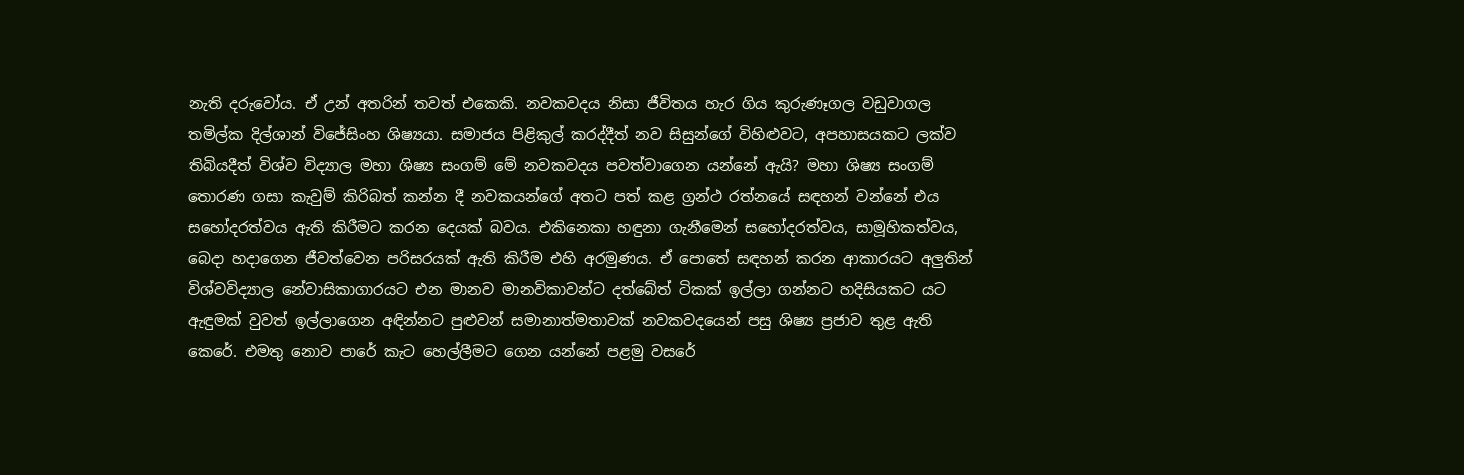නැති දරුවෝය. ඒ උන් අතරින් තවත් එකෙකි. නවකවදය නිසා ජීවිතය හැර ගිය කුරුණෑගල වඩුවාගල තමිල්ක දිල්ශාන් විජේසිංහ ශිෂ්‍යයා. සමාජය පිළිකුල් කරද්දීත් නව සිසුන්ගේ විහිළුවට, අපහාසයකට ලක්ව තිබියදීත් විශ්ව විද්‍යාල මහා ශිෂ්‍ය සංගම් මේ නවකවදය පවත්වාගෙන යන්නේ ඇයි? මහා ශිෂ්‍ය සංගම් තොරණ ගසා කැවුම් කිරිබත් කන්න දී නවකයන්ගේ අතට පත් කළ ග්‍රන්ථ රත්නයේ සඳහන් වන්නේ එය සහෝදරත්වය ඇති කිරීමට කරන දෙයක් බවය. එකිනෙකා හඳුනා ගැනීමෙන් සහෝදරත්වය, සාමූහිකත්වය, බෙදා හදාගෙන ජීවත්වෙන පරිසරයක් ඇති කිරීම එහි අරමුණය. ඒ පොතේ සඳහන් කරන ආකාරයට අලුතින් විශ්වවිද්‍යාල නේවාසිකාගාරයට එන මානව මානවිකාවන්ට දත්බේත් ටිකක් ඉල්ලා ගන්නට හදිසියකට යට ඇඳුමක් වුවත් ඉල්ලාගෙන අඳින්නට පුළුවන් සමානාත්මතාවක් නවකවදයෙන් පසු ශිෂ්‍ය ප්‍රජාව තුළ ඇති කෙරේ. එමතු නොව පාරේ කැට හෙල්ලීමට ගෙන යන්නේ පළමු වසරේ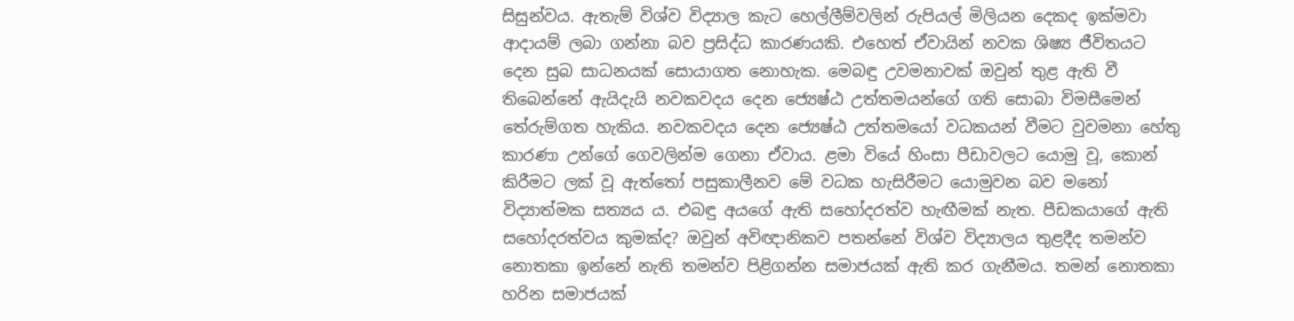සිසුන්වය. ඇතැම් විශ්ව විද්‍යාල කැට හෙල්ලීම්වලින් රුපියල් මිලියන දෙකද ඉක්මවා ආදායම් ලබා ගන්නා බව ප්‍රසිද්ධ කාරණයකි. එහෙත් ඒවායින් නවක ශිෂ්‍ය ජීවිතයට දෙන සුබ සාධනයක් සොයාගත නොහැක. මෙබඳු උවමනාවක් ඔවුන් තුළ ඇති වී තිබෙන්නේ ඇයිදැයි නවකවදය දෙන ජ්‍යෙෂ්ඨ උත්තමයන්ගේ ගති සොබා විමසීමෙන් තේරුම්ගත හැකිය. නවකවදය දෙන ජ්‍යෙෂ්ඨ උත්තමයෝ වධකයන් වීමට වුවමනා හේතු කාරණා උන්ගේ ගෙවලින්ම ගෙනා ඒවාය. ළමා වියේ හිංසා පීඩාවලට යොමු වූ, කොන් කිරීමට ලක් වූ ඇත්තෝ පසුකාලීනව මේ වධක හැසිරීමට යොමුවන බව මනෝ විද්‍යාත්මක සත්‍යය ය. එබඳු අයගේ ඇති සහෝදරත්ව හැඟීමක් නැත. පීඩකයාගේ ඇති සහෝදරත්වය කුමක්ද? ඔවුන් අවිඥානිකව පතන්නේ විශ්ව විද්‍යාලය තුළදීද තමන්ව නොතකා ඉන්නේ නැති තමන්ව පිළිගන්න සමාජයක් ඇති කර ගැනීමය. තමන් නොතකා හරින සමාජයක්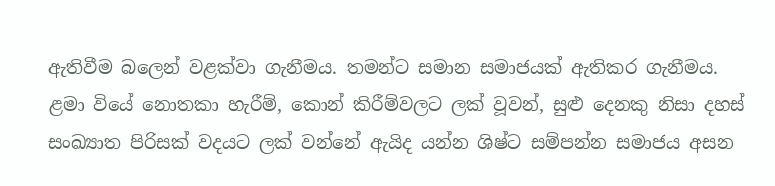ඇතිවීම බලෙන් වළක්වා ගැනීමය. තමන්ට සමාන සමාජයක් ඇතිකර ගැනීමය. ළමා වියේ නොතකා හැරීම්, කොන් කිරීම්වලට ලක් වූවන්, සුළු දෙනකු නිසා දහස් සංඛ්‍යාත පිරිසක් වදයට ලක් වන්නේ ඇයිද යන්න ශිෂ්‍ට සම්පන්න සමාජය අසන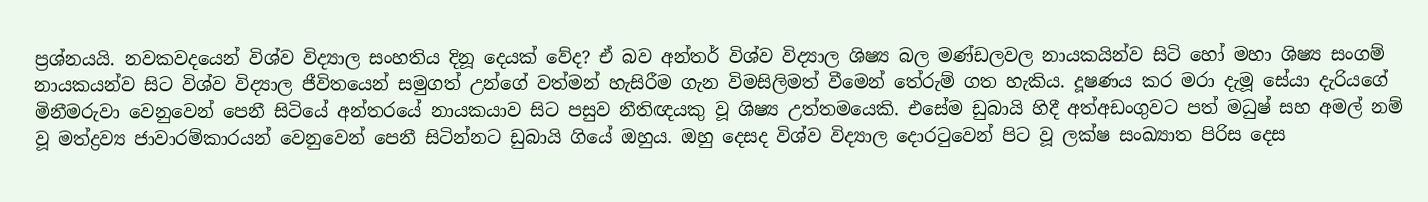ප්‍රශ්නයයි. නවකවදයෙන් විශ්ව විද්‍යාල සංහතිය දිනූ දෙයක් වේද? ඒ බව අන්තර් විශ්ව විද්‍යාල ශිෂ්‍ය බල මණ්ඩලවල නායකයින්ව සිටි හෝ මහා ශිෂ්‍ය සංගම් නායකයන්ව සිට විශ්ව විද්‍යාල ජීවිතයෙන් සමුගත් උන්ගේ වත්මන් හැසිරීම ගැන විමසිලිමත් වීමෙන් තේරුම් ගත හැකිය. දූෂණය කර මරා දැමූ සේයා දැරියගේ මිනීමරුවා වෙනුවෙන් පෙනී සිටියේ අන්තරයේ නායකයාව සිට පසුව නීතිඥයකු වූ ශිෂ්‍ය උත්තමයෙකි. එසේම ඩුබායි හිදී අත්අඩංගුවට පත් මධුෂ් සහ අමල් නම් වූ මත්ද්‍රව්‍ය ජාවාරම්කාරයන් වෙනුවෙන් පෙනී සිටින්නට ඩුබායි ගියේ ඔහුය. ඔහු දෙසද විශ්ව විද්‍යාල දොරටුවෙන් පිට වූ ලක්ෂ සංඛ්‍යාත පිරිස දෙස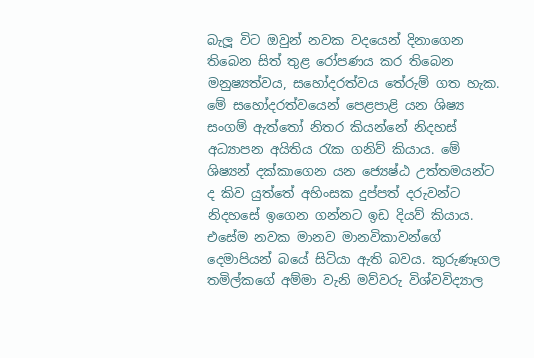බැලූ විට ඔවුන් නවක වදයෙන් දිනාගෙන තිබෙන සිත් තුළ රෝපණය කර තිබෙන මනුෂ්‍යත්වය, සහෝදරත්වය තේරුම් ගත හැක. මේ සහෝදරත්වයෙන් පෙළපාළි යන ශිෂ්‍ය සංගම් ඇත්තෝ නිතර කියන්නේ නිදහස් අධ්‍යාපන අයිතිය රැක ගනිව් කියාය. මේ ශිෂ්‍යන් දක්කාගෙන යන ජ්‍යෙෂ්ඨ උත්තමයන්ට ද කිව යුත්තේ අහිංසක දුප්පත් දරුවන්ට නිදහසේ ඉගෙන ගන්නට ඉඩ දියව් කියාය. එසේම නවක මානව මානවිකාවන්ගේ දෙමාපියන් බයේ සිටියා ඇති බවය. කුරුණෑගල තමිල්කගේ අම්මා වැනි මව්වරු විශ්වවිද්‍යාල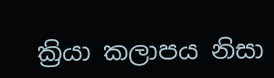ක්‍රියා කලාපය නිසා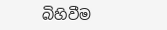බිහිවීම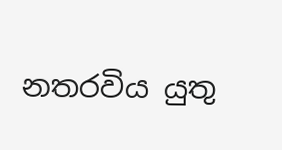නතරවිය යුතු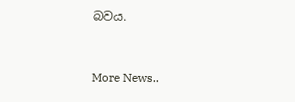බවය.


More News..